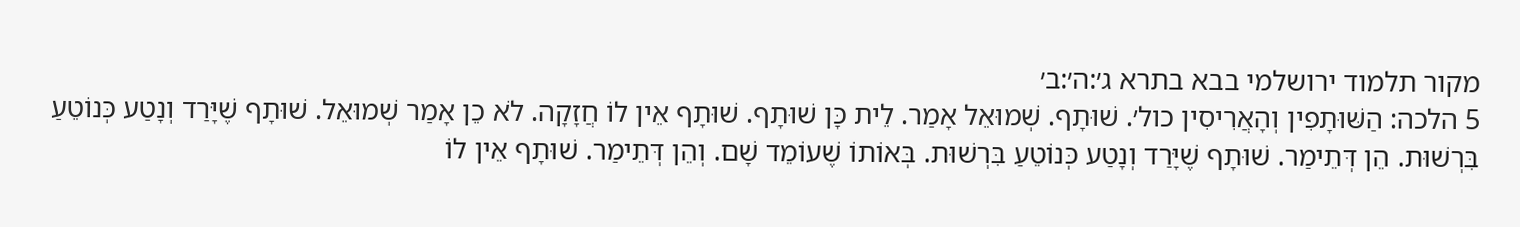מקור תלמוד ירושלמי בבא בתרא ג׳:ה׳:ב׳
5 הלכה: הַשּׁוּתָפִין וְהָאֲרִיסִין כול׳. שׁוּתָף. שְׁמוּאֵל אָמַר. לֵית כָּן שׁוּתָף. שׁוּתָף אֵין לוֹ חֲזָקָה. לֹא כֵן אָמַר שְׁמוּאֵל. שׁוּתָף שֶׁיָּרַד וְנָטַע כְּנוֹטֵעַ בִּרְשׁוּת. הֵן דְּתֵימַר. שׁוּתָף שֶׁיָּרַד וְנָטַע כְּנוֹטֵעַ בִּרְשׁוּת. בְּאוֹתוֹ שֶׁעוֹמֵד שָׁם. וְהֵן דְּתֵימַר. שׁוּתָף אֵין לוֹ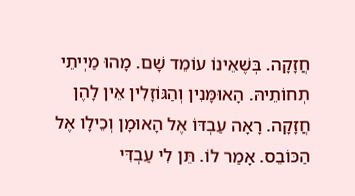חֲזָקָה. בְּשֶׁאֵינוֹ עוֹמֵד שָׁם. מָהוּ מַיְיתֵי תְחוֹתֵיהּ. הָאוּמָּנִין וְהַגּוֹזָלִין אֵין לָהֶן חֲזָקָה. רָאָה עַבְדּוֹ אֶל הָאוּמָן וְכֵילָו אֶל הַכּוֹבֵס. אָמַר לוֹ. תֵּן לִי עַבְדִּי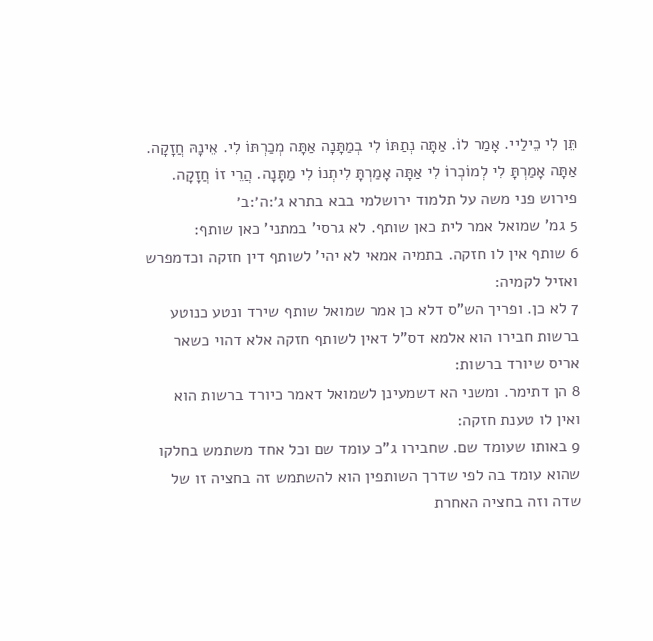תֵּן לִי כֵילַיי. אָמַר לוֹ. אַתָּה נְתַתּוֹ לִי בְמַתָּנָה אַתָּה מְכַרְתּוֹ לִי. אֵינָהּ חֲזָקָה. אַתָּה אָמַרְתָּ לִי לְמוֹכְרוֹ לִי אַתָּה אָמַרְתָּ לִיתְנוֹ לִי מַתָּנָה. הֲרֵי זוֹ חֲזָקָה.
פירוש פני משה על תלמוד ירושלמי בבא בתרא ג׳:ה׳:ב׳
5 גמ' שמואל אמר לית כאן שותף. לא גרסי' במתני' כאן שותף:
6 שותף אין לו חזקה. בתמיה אמאי לא יהי' לשותף דין חזקה וכדמפרש ואזיל לקמיה:
7 לא כן. ופריך הש"ס דלא כן אמר שמואל שותף שירד ונטע כנוטע ברשות חבירו הוא אלמא דס"ל דאין לשותף חזקה אלא דהוי כשאר אריס שיורד ברשות:
8 הן דתימר. ומשני הא דשמעינן לשמואל דאמר כיורד ברשות הוא ואין לו טענת חזקה:
9 באותו שעומד שם. שחבירו ג"כ עומד שם וכל אחד משתמש בחלקו שהוא עומד בה לפי שדרך השותפין הוא להשתמש זה בחציה זו של שדה וזה בחציה האחרת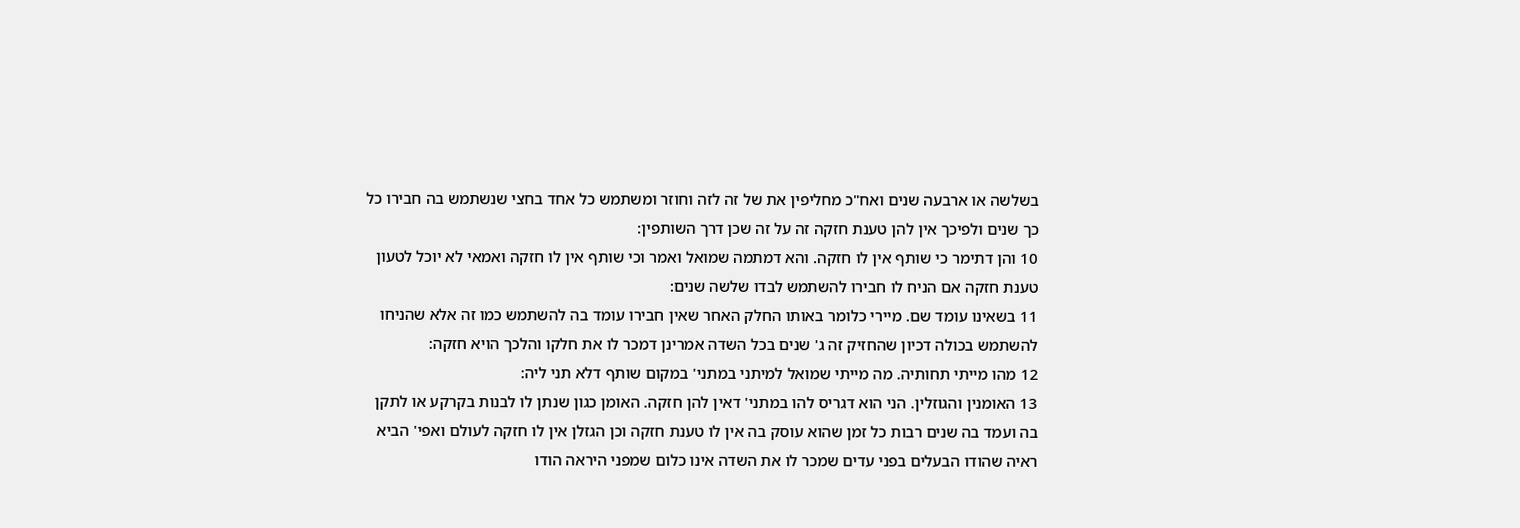בשלשה או ארבעה שנים ואח"כ מחליפין את של זה לזה וחוזר ומשתמש כל אחד בחצי שנשתמש בה חבירו כל כך שנים ולפיכך אין להן טענת חזקה זה על זה שכן דרך השותפין:
10 והן דתימר כי שותף אין לו חזקה. והא דמתמה שמואל ואמר וכי שותף אין לו חזקה ואמאי לא יוכל לטעון טענת חזקה אם הניח לו חבירו להשתמש לבדו שלשה שנים:
11 בשאינו עומד שם. מיירי כלומר באותו החלק האחר שאין חבירו עומד בה להשתמש כמו זה אלא שהניחו להשתמש בכולה דכיון שהחזיק זה ג' שנים בכל השדה אמרינן דמכר לו את חלקו והלכך הויא חזקה:
12 מהו מייתי תחותיה. מה מייתי שמואל למיתני במתני' במקום שותף דלא תני ליה:
13 האומנין והגוזלין. הני הוא דגריס להו במתני' דאין להן חזקה. האומן כגון שנתן לו לבנות בקרקע או לתקן בה ועמד בה שנים רבות כל זמן שהוא עוסק בה אין לו טענת חזקה וכן הגזלן אין לו חזקה לעולם ואפי' הביא ראיה שהודו הבעלים בפני עדים שמכר לו את השדה אינו כלום שמפני היראה הודו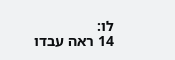לו:
14 ראה עבדו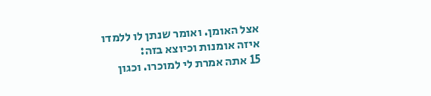אצל האומן. ואומר שנתן לו ללמדו איזה אומנות וכיוצא בזה:
15 אתה אמרת לי למוכרו. וכגון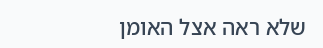שלא ראה אצל האומן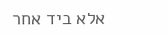אלא ביד אחר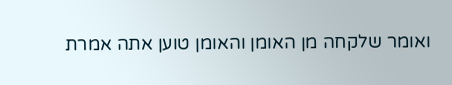ואומר שלקחה מן האומן והאומן טוען אתה אמרת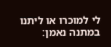לי למוכרו או ליתנו במתנה נאמן: